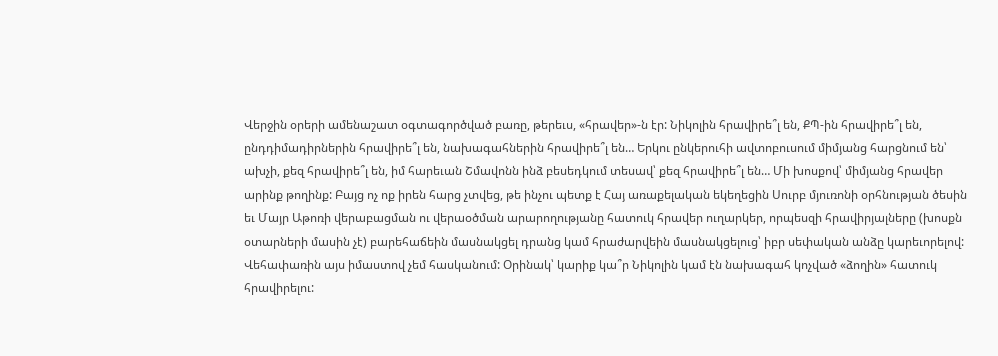Վերջին օրերի ամենաշատ օգտագործված բառը, թերեւս, «հրավեր»-ն էր: Նիկոլին հրավիրե՞լ են, ՔՊ-ին հրավիրե՞լ են, ընդդիմադիրներին հրավիրե՞լ են, նախագահներին հրավիրե՞լ են… Երկու ընկերուհի ավտոբուսում միմյանց հարցնում են՝ ախչի, քեզ հրավիրե՞լ են, իմ հարեւան Շմավոնն ինձ բեսեդկում տեսավ՝ քեզ հրավիրե՞լ են… Մի խոսքով՝ միմյանց հրավեր արինք թողինք: Բայց ոչ ոք իրեն հարց չտվեց, թե ինչու պետք է Հայ առաքելական եկեղեցին Սուրբ մյուռոնի օրհնության ծեսին եւ Մայր Աթոռի վերաբացման ու վերաօծման արարողությանը հատուկ հրավեր ուղարկեր, որպեսզի հրավիրյալները (խոսքն օտարների մասին չէ) բարեհաճեին մասնակցել դրանց կամ հրաժարվեին մասնակցելուց՝ իբր սեփական անձը կարեւորելով: Վեհափառին այս իմաստով չեմ հասկանում: Օրինակ՝ կարիք կա՞ր Նիկոլին կամ էն նախագահ կոչված «ձողին» հատուկ հրավիրելու: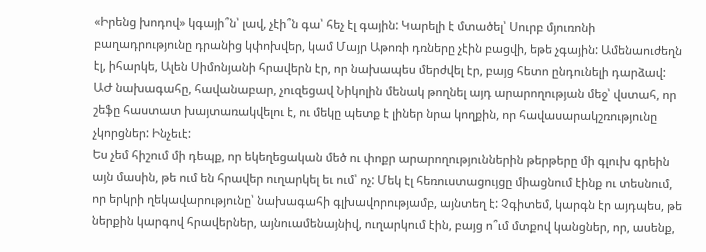«Իրենց խոդով» կգայի՞ն՝ լավ, չէի՞ն գա՝ հեչ էլ գային: Կարելի է մտածել՝ Սուրբ մյուռոնի բաղադրությունը դրանից կփոխվեր, կամ Մայր Աթոռի դռները չէին բացվի, եթե չգային: Ամենաուժեղն էլ, իհարկե, Ալեն Սիմոնյանի հրավերն էր, որ նախապես մերժվել էր, բայց հետո ընդունելի դարձավ: ԱԺ նախագահը, հավանաբար, չուզեցավ Նիկոլին մենակ թողնել այդ արարողության մեջ՝ վստահ, որ շեֆը հաստատ խայտառակվելու է, ու մեկը պետք է լիներ նրա կողքին, որ հավասարակշռությունը չկորցներ: Ինչեւէ:
Ես չեմ հիշում մի դեպք, որ եկեղեցական մեծ ու փոքր արարողություններին թերթերը մի գլուխ գրեին այն մասին, թե ում են հրավեր ուղարկել եւ ում՝ ոչ: Մեկ էլ հեռուստացույցը միացնում էինք ու տեսնում, որ երկրի ղեկավարությունը՝ նախագահի գլխավորությամբ, այնտեղ է: Չգիտեմ, կարգն էր այդպես, թե ներքին կարգով հրավերներ, այնուամենայնիվ, ուղարկում էին, բայց ո՞ւմ մտքով կանցներ, որ, ասենք,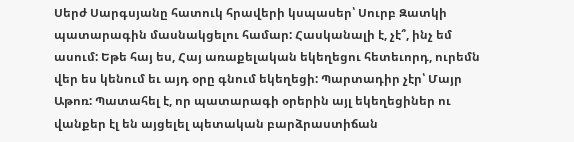Սերժ Սարգսյանը հատուկ հրավերի կսպասեր՝ Սուրբ Զատկի պատարագին մասնակցելու համար: Հասկանալի է, չէ՞, ինչ եմ ասում: Եթե հայ ես, Հայ առաքելական եկեղեցու հետեւորդ, ուրեմն վեր ես կենում եւ այդ օրը գնում եկեղեցի: Պարտադիր չէր՝ Մայր Աթոռ: Պատահել է, որ պատարագի օրերին այլ եկեղեցիներ ու վանքեր էլ են այցելել պետական բարձրաստիճան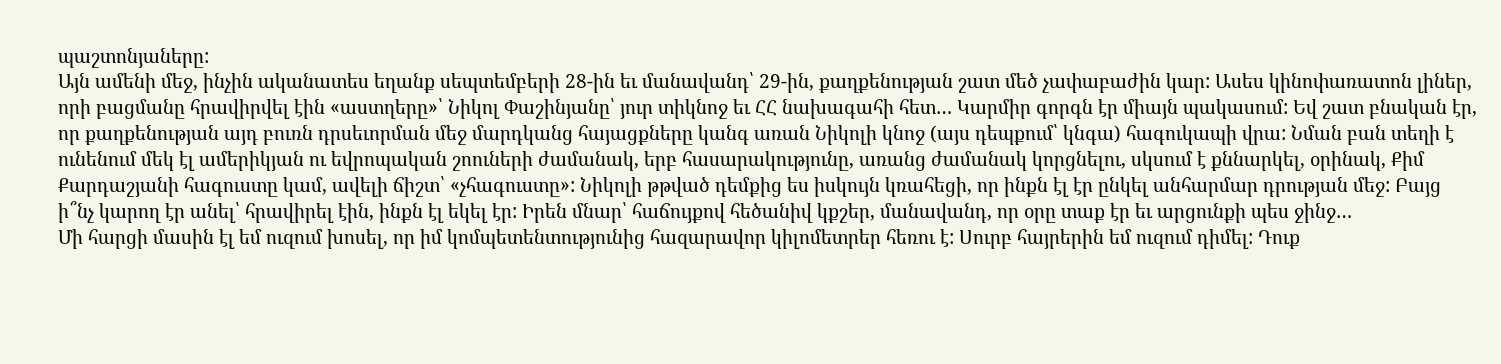պաշտոնյաները:
Այն ամենի մեջ, ինչին ականատես եղանք սեպտեմբերի 28-ին եւ մանավանդ՝ 29-ին, քաղքենության շատ մեծ չափաբաժին կար: Ասես կինոփառատոն լիներ, որի բացմանը հրավիրվել էին «աստղերը»՝ Նիկոլ Փաշինյանը՝ յուր տիկնոջ եւ ՀՀ նախագահի հետ… Կարմիր գորգն էր միայն պակասում: Եվ շատ բնական էր, որ քաղքենության այդ բուռն դրսեւորման մեջ մարդկանց հայացքները կանգ առան Նիկոլի կնոջ (այս դեպքում՝ կնգա) հագուկապի վրա: Նման բան տեղի է ունենում մեկ էլ ամերիկյան ու եվրոպական շոուների ժամանակ, երբ հասարակությունը, առանց ժամանակ կորցնելու, սկսում է քննարկել, օրինակ, Քիմ Քարդաշյանի հագուստը կամ, ավելի ճիշտ՝ «չհագուստը»: Նիկոլի թթված դեմքից ես իսկույն կռահեցի, որ ինքն էլ էր ընկել անհարմար դրության մեջ: Բայց ի՞նչ կարող էր անել՝ հրավիրել էին, ինքն էլ եկել էր: Իրեն մնար՝ հաճույքով հեծանիվ կքշեր, մանավանդ, որ օրը տաք էր եւ արցունքի պես ջինջ…
Մի հարցի մասին էլ եմ ուզում խոսել, որ իմ կոմպետենտությունից հազարավոր կիլոմետրեր հեռու է: Սուրբ հայրերին եմ ուզում դիմել: Դուք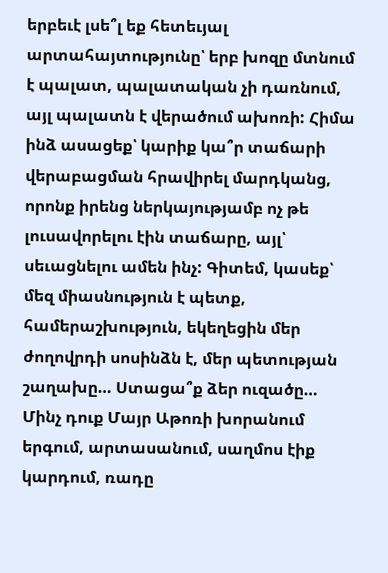երբեւէ լսե՞լ եք հետեւյալ արտահայտությունը՝ երբ խոզը մտնում է պալատ, պալատական չի դառնում, այլ պալատն է վերածում ախոռի: Հիմա ինձ ասացեք՝ կարիք կա՞ր տաճարի վերաբացման հրավիրել մարդկանց, որոնք իրենց ներկայությամբ ոչ թե լուսավորելու էին տաճարը, այլ՝ սեւացնելու ամեն ինչ: Գիտեմ, կասեք՝ մեզ միասնություն է պետք, համերաշխություն, եկեղեցին մեր ժողովրդի սոսինձն է, մեր պետության շաղախը… Ստացա՞ք ձեր ուզածը… Մինչ դուք Մայր Աթոռի խորանում երգում, արտասանում, սաղմոս էիք կարդում, ռադը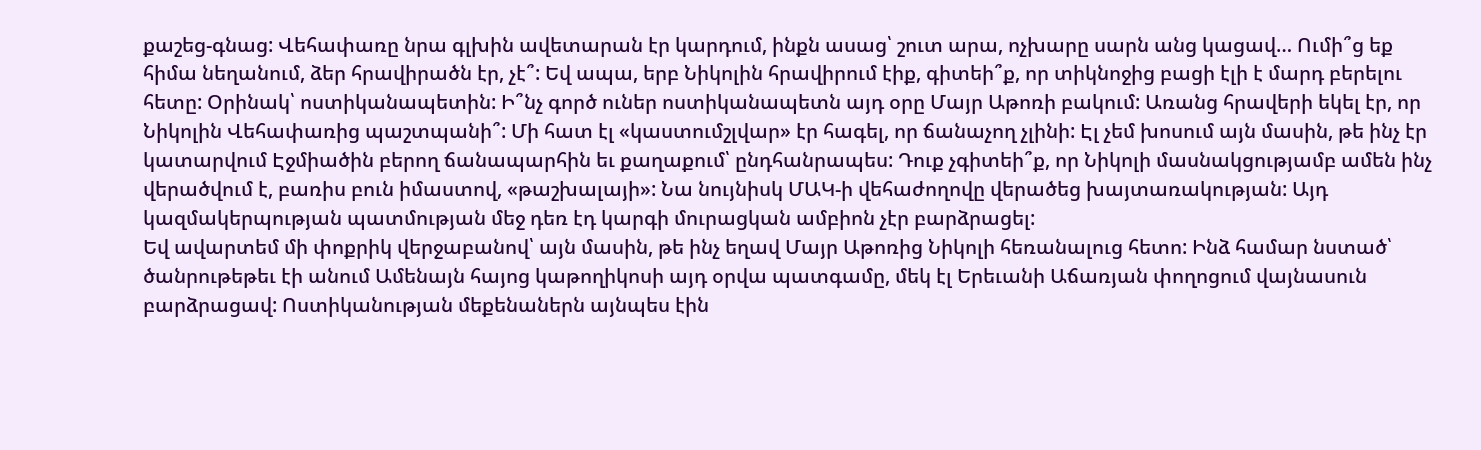քաշեց-գնաց: Վեհափառը նրա գլխին ավետարան էր կարդում, ինքն ասաց՝ շուտ արա, ոչխարը սարն անց կացավ… Ումի՞ց եք հիմա նեղանում, ձեր հրավիրածն էր, չէ՞: Եվ ապա, երբ Նիկոլին հրավիրում էիք, գիտեի՞ք, որ տիկնոջից բացի էլի է մարդ բերելու հետը: Օրինակ՝ ոստիկանապետին: Ի՞նչ գործ ուներ ոստիկանապետն այդ օրը Մայր Աթոռի բակում: Առանց հրավերի եկել էր, որ Նիկոլին Վեհափառից պաշտպանի՞: Մի հատ էլ «կաստումշլվար» էր հագել, որ ճանաչող չլինի: Էլ չեմ խոսում այն մասին, թե ինչ էր կատարվում Էջմիածին բերող ճանապարհին եւ քաղաքում՝ ընդհանրապես: Դուք չգիտեի՞ք, որ Նիկոլի մասնակցությամբ ամեն ինչ վերածվում է, բառիս բուն իմաստով, «թաշխալայի»: Նա նույնիսկ ՄԱԿ-ի վեհաժողովը վերածեց խայտառակության: Այդ կազմակերպության պատմության մեջ դեռ էդ կարգի մուրացկան ամբիոն չէր բարձրացել:
Եվ ավարտեմ մի փոքրիկ վերջաբանով՝ այն մասին, թե ինչ եղավ Մայր Աթոռից Նիկոլի հեռանալուց հետո: Ինձ համար նստած՝ ծանրութեթեւ էի անում Ամենայն հայոց կաթողիկոսի այդ օրվա պատգամը, մեկ էլ Երեւանի Աճառյան փողոցում վայնասուն բարձրացավ: Ոստիկանության մեքենաներն այնպես էին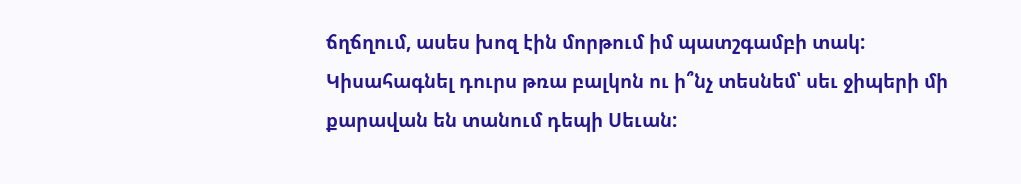ճղճղում, ասես խոզ էին մորթում իմ պատշգամբի տակ: Կիսահագնել դուրս թռա բալկոն ու ի՞նչ տեսնեմ՝ սեւ ջիպերի մի քարավան են տանում դեպի Սեւան: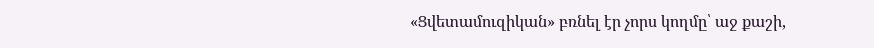«Ցվետամուզիկան» բռնել էր չորս կողմը՝ աջ քաշի,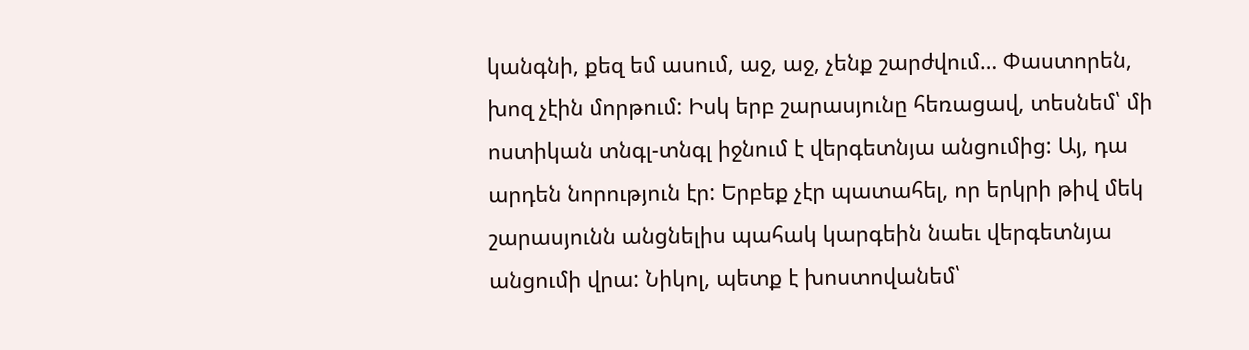կանգնի, քեզ եմ ասում, աջ, աջ, չենք շարժվում… Փաստորեն, խոզ չէին մորթում: Իսկ երբ շարասյունը հեռացավ, տեսնեմ՝ մի ոստիկան տնգլ-տնգլ իջնում է վերգետնյա անցումից: Այ, դա արդեն նորություն էր: Երբեք չէր պատահել, որ երկրի թիվ մեկ շարասյունն անցնելիս պահակ կարգեին նաեւ վերգետնյա անցումի վրա: Նիկոլ, պետք է խոստովանեմ՝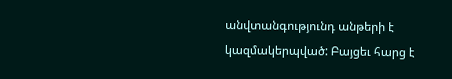անվտանգությունդ անթերի է կազմակերպված: Բայցեւ հարց է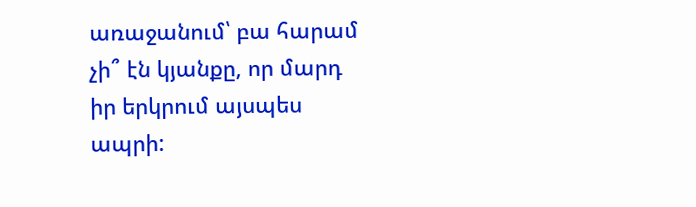առաջանում՝ բա հարամ չի՞ էն կյանքը, որ մարդ իր երկրում այսպես ապրի: